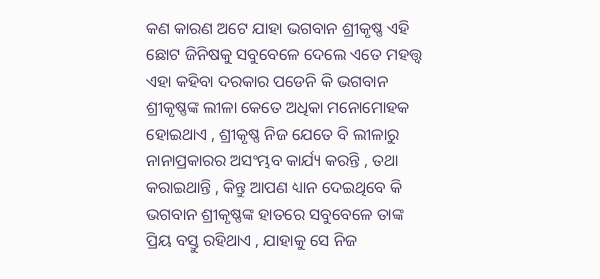କଣ କାରଣ ଅଟେ ଯାହା ଭଗବାନ ଶ୍ରୀକୃଷ୍ଣ ଏହି ଛୋଟ ଜିନିଷକୁ ସବୁବେଳେ ଦେଲେ ଏତେ ମହତ୍ତ୍ୱ
ଏହା କହିବା ଦରକାର ପଡେନି କି ଭଗବାନ ଶ୍ରୀକୃଷ୍ଣଙ୍କ ଲୀଳା କେତେ ଅଧିକା ମନୋମୋହକ ହୋଇଥାଏ , ଶ୍ରୀକୃଷ୍ଣ ନିଜ ଯେତେ ବି ଲୀଳାରୁ ନାନାପ୍ରକାରର ଅସଂମ୍ଭବ କାର୍ଯ୍ୟ କରନ୍ତି , ତଥା କରାଇଥାନ୍ତି , କିନ୍ତୁ ଆପଣ ଧ୍ୟାନ ଦେଇଥିବେ କି ଭଗବାନ ଶ୍ରୀକୃଷ୍ଣଙ୍କ ହାତରେ ସବୁବେଳେ ତାଙ୍କ ପ୍ରିୟ ବସ୍ତୁ ରହିଥାଏ , ଯାହାକୁ ସେ ନିଜ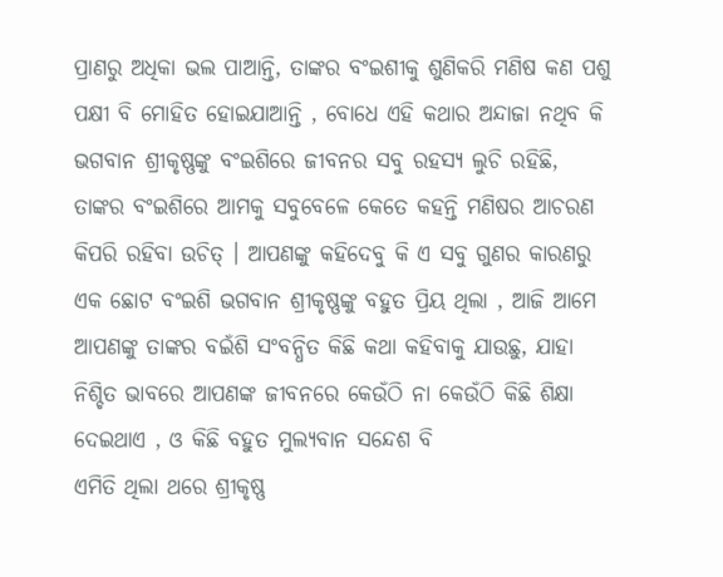ପ୍ରାଣରୁ ଅଧିକା ଭଲ ପାଆନ୍ତି, ତାଙ୍କର ବଂଇଶୀକୁ ଶୁଣିକରି ମଣିଷ କଣ ପଶୁ ପକ୍ଷୀ ବି ମୋହିତ ହୋଇଯାଆନ୍ତି , ବୋଧେ ଏହି କଥାର ଅନ୍ଦାଜା ନଥିବ କି ଭଗବାନ ଶ୍ରୀକୃଷ୍ଣଙ୍କୁ ବଂଇଶିରେ ଜୀବନର ସବୁ ରହସ୍ୟ ଲୁଚି ରହିଛି, ତାଙ୍କର ବଂଇଶିରେ ଆମକୁ ସବୁବେଳେ କେତେ କହନ୍ତି ମଣିଷର ଆଚରଣ କିପରି ରହିବା ଉଚିତ୍ । ଆପଣଙ୍କୁ କହିଦେବୁ କି ଏ ସବୁ ଗୁଣର କାରଣରୁ ଏକ ଛୋଟ ବଂଇଶି ଭଗବାନ ଶ୍ରୀକୃଷ୍ଣଙ୍କୁ ବହୁତ ପ୍ରିୟ ଥିଲା , ଆଜି ଆମେ ଆପଣଙ୍କୁ ତାଙ୍କର ବଇଁଶି ସଂବନ୍ଧିତ କିଛି କଥା କହିବାକୁ ଯାଉଛୁ, ଯାହା ନିଶ୍ଚିତ ଭାବରେ ଆପଣଙ୍କ ଜୀବନରେ କେଉଁଠି ନା କେଉଁଠି କିଛି ଶିକ୍ଷା ଦେଇଥାଏ , ଓ କିଛି ବହୁତ ମୁଲ୍ୟବାନ ସନ୍ଦେଶ ବି
ଏମିତି ଥିଲା ଥରେ ଶ୍ରୀକୃଷ୍ଣ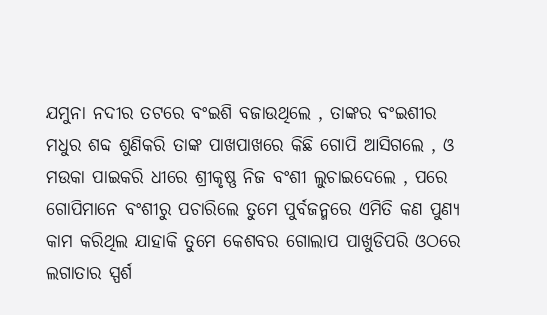ଯମୁନା ନଦୀର ତଟରେ ବଂଇଶି ବଜାଉଥିଲେ , ତାଙ୍କର ବଂଇଶୀର ମଧୁର ଶବ୍ଦ ଶୁଣିକରି ତାଙ୍କ ପାଖପାଖରେ କିଛି ଗୋପି ଆସିଗଲେ , ଓ ମଉକା ପାଇକରି ଧୀରେ ଶ୍ରୀକୃଷ୍ଣ ନିଜ ବଂଶୀ ଲୁଚାଇଦେଲେ , ପରେ ଗୋପିମାନେ ବଂଶୀରୁ ପଚାରିଲେ ତୁମେ ପୁର୍ବଜନ୍ମରେ ଏମିତି କଣ ପୁଣ୍ୟ କାମ କରିଥିଲ ଯାହାକି ତୁମେ କେଶବର ଗୋଲାପ ପାଖୁଡିପରି ଓଠରେ ଲଗାତାର ସ୍ପର୍ଶ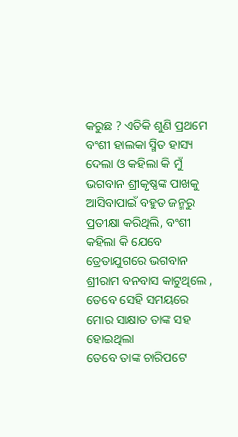କରୁଛ ? ଏତିକି ଶୁଣି ପ୍ରଥମେ ବଂଶୀ ହାଲକା ସ୍ମିତ ହାସ୍ୟ ଦେଲା ଓ କହିଲା କି ମୁଁ ଭଗବାନ ଶ୍ରୀକୃଷ୍ଣଙ୍କ ପାଖକୁ ଆସିବାପାଇଁ ବହୁତ ଜନ୍ମରୁ ପ୍ରତୀକ୍ଷା କରିଥିଲି, ବଂଶୀ କହିଲା କି ଯେବେ ତ୍ରେତାଯୁଗରେ ଭଗବାନ ଶ୍ରୀରାମ ବନବାସ କାଟୁଥିଲେ , ତେବେ ସେହି ସମୟରେ ମୋର ସାକ୍ଷାତ ତାଙ୍କ ସହ ହୋଇଥିଲା
ତେବେ ତାଙ୍କ ଚାରିପଟେ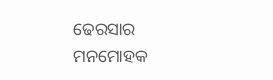ଢେରସାର ମନମୋହକ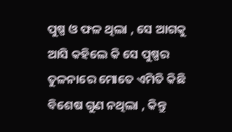ପୁଷ୍ପ ଓ ଫଳ ଥିଲା , ସେ ଆଗକୁ ଆସି କହିଲେ କି ସେ ପୁଷ୍ପର ତୁଳନାରେ ମୋତେ ଏମିତି କିଛି ବିଶେଷ ଗୁଣ ନଥିଲା , କିନ୍ତୁ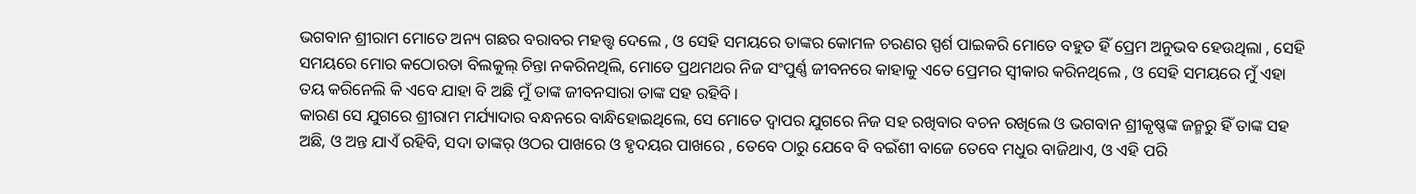ଭଗବାନ ଶ୍ରୀରାମ ମୋତେ ଅନ୍ୟ ଗଛର ବରାବର ମହତ୍ତ୍ୱ ଦେଲେ , ଓ ସେହି ସମୟରେ ତାଙ୍କର କୋମଳ ଚରଣର ସ୍ପର୍ଶ ପାଇକରି ମୋତେ ବହୁତ ହିଁ ପ୍ରେମ ଅନୁଭବ ହେଉଥିଲା , ସେହି ସମୟରେ ମୋର କଠୋରତା ବିଲକୁଲ୍ ଚିନ୍ତା ନକରିନଥିଲି, ମୋତେ ପ୍ରଥମଥର ନିଜ ସଂପୁର୍ଣ୍ଣ ଜୀବନରେ କାହାକୁ ଏତେ ପ୍ରେମର ସ୍ୱୀକାର କରିନଥିଲେ , ଓ ସେହି ସମୟରେ ମୁଁ ଏହା ତୟ କରିନେଲି କି ଏବେ ଯାହା ବି ଅଛି ମୁଁ ତାଙ୍କ ଜୀବନସାରା ତାଙ୍କ ସହ ରହିବି ।
କାରଣ ସେ ଯୁଗରେ ଶ୍ରୀରାମ ମର୍ଯ୍ୟାଦାର ବନ୍ଧନରେ ବାନ୍ଧିହୋଇଥିଲେ, ସେ ମୋତେ ଦ୍ୱାପର ଯୁଗରେ ନିଜ ସହ ରଖିବାର ବଚନ ରଖିଲେ ଓ ଭଗବାନ ଶ୍ରୀକୃଷ୍ଣଙ୍କ ଜନ୍ମରୁ ହିଁ ତାଙ୍କ ସହ ଅଛି, ଓ ଅନ୍ତ ଯାଏଁ ରହିବି, ସଦା ତାଙ୍କର୍ ଓଠର ପାଖରେ ଓ ହୃଦୟର ପାଖରେ , ତେବେ ଠାରୁ ଯେବେ ବି ବଇଁଶୀ ବାଜେ ତେବେ ମଧୁର ବାଜିଥାଏ, ଓ ଏହି ପରି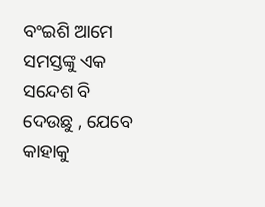ବଂଇଶି ଆମେ ସମସ୍ତଙ୍କୁ ଏକ ସନ୍ଦେଶ ବି ଦେଉଛୁ , ଯେବେ କାହାକୁ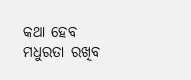କଥା ହେବ ମଧୁରତା ରଖିବ